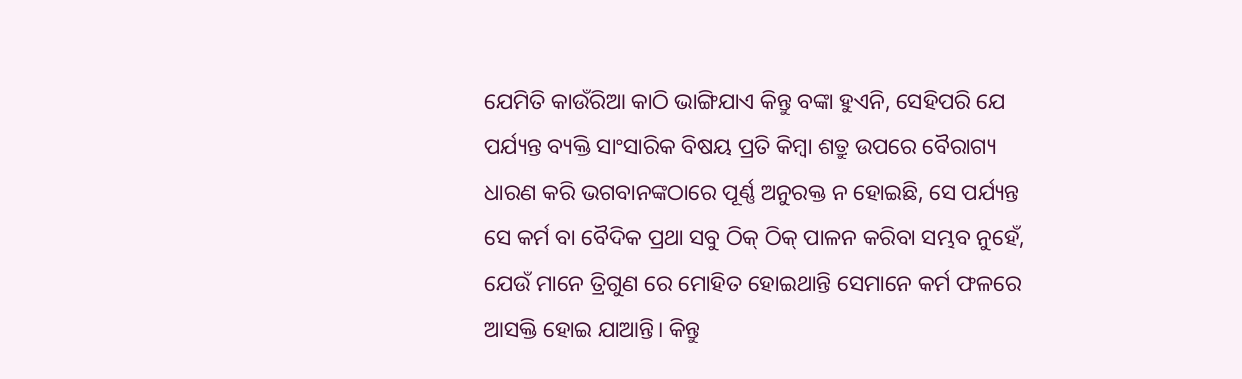ଯେମିତି କାଉଁରିଆ କାଠି ଭାଙ୍ଗିଯାଏ କିନ୍ତୁ ବଙ୍କା ହୁଏନି, ସେହିପରି ଯେ ପର୍ଯ୍ୟନ୍ତ ବ୍ୟକ୍ତି ସାଂସାରିକ ବିଷୟ ପ୍ରତି କିମ୍ବା ଶତ୍ରୁ ଉପରେ ବୈରାଗ୍ୟ ଧାରଣ କରି ଭଗବାନଙ୍କଠାରେ ପୂର୍ଣ୍ଣ ଅନୁରକ୍ତ ନ ହୋଇଛି, ସେ ପର୍ଯ୍ୟନ୍ତ ସେ କର୍ମ ବା ବୈଦିକ ପ୍ରଥା ସବୁ ଠିକ୍ ଠିକ୍ ପାଳନ କରିବା ସମ୍ଭବ ନୁହେଁ,
ଯେଉଁ ମାନେ ତ୍ରିଗୁଣ ରେ ମୋହିତ ହୋଇଥାନ୍ତି ସେମାନେ କର୍ମ ଫଳରେ ଆସକ୍ତି ହୋଇ ଯାଆନ୍ତି। କିନ୍ତୁ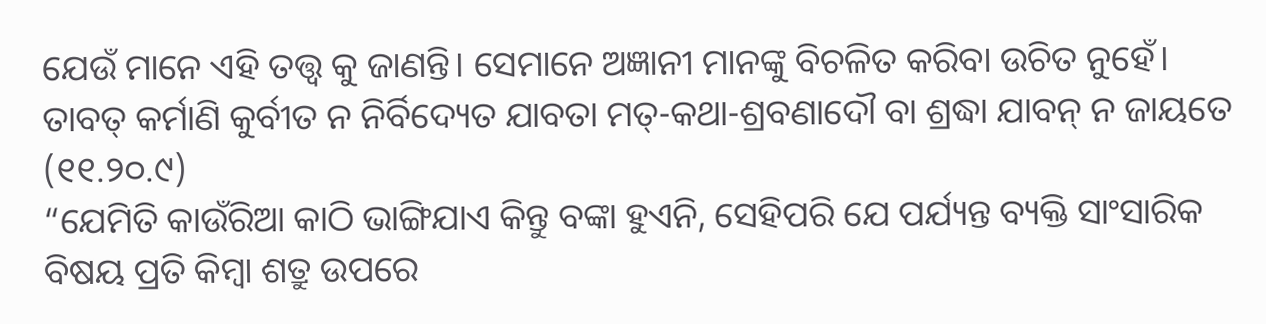ଯେଉଁ ମାନେ ଏହି ତତ୍ତ୍ଵ କୁ ଜାଣନ୍ତି। ସେମାନେ ଅଜ୍ଞାନୀ ମାନଙ୍କୁ ବିଚଳିତ କରିବା ଉଚିତ ନୁହେଁ।
ତାବତ୍ କର୍ମାଣି କୁର୍ବୀତ ନ ନିର୍ବିଦ୍ୟେତ ଯାବତା ମତ୍-କଥା-ଶ୍ରବଣାଦୌ ବା ଶ୍ରଦ୍ଧା ଯାବନ୍ ନ ଜାୟତେ (୧୧.୨୦.୯)
“ଯେମିତି କାଉଁରିଆ କାଠି ଭାଙ୍ଗିଯାଏ କିନ୍ତୁ ବଙ୍କା ହୁଏନି, ସେହିପରି ଯେ ପର୍ଯ୍ୟନ୍ତ ବ୍ୟକ୍ତି ସାଂସାରିକ ବିଷୟ ପ୍ରତି କିମ୍ବା ଶତ୍ରୁ ଉପରେ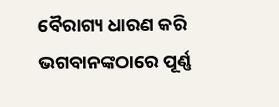ବୈରାଗ୍ୟ ଧାରଣ କରି ଭଗବାନଙ୍କଠାରେ ପୂର୍ଣ୍ଣ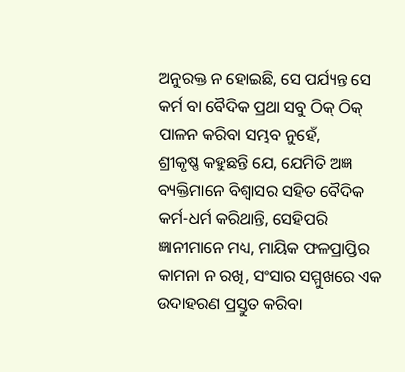ଅନୁରକ୍ତ ନ ହୋଇଛି, ସେ ପର୍ଯ୍ୟନ୍ତ ସେ କର୍ମ ବା ବୈଦିକ ପ୍ରଥା ସବୁ ଠିକ୍ ଠିକ୍ ପାଳନ କରିବା ସମ୍ଭବ ନୁହେଁ,
ଶ୍ରୀକୃଷ୍ଣ କହୁଛନ୍ତି ଯେ, ଯେମିତି ଅଜ୍ଞ ବ୍ୟକ୍ତିମାନେ ବିଶ୍ୱାସର ସହିତ ବୈଦିକ କର୍ମ-ଧର୍ମ କରିଥାନ୍ତି, ସେହିପରି ଜ୍ଞାନୀମାନେ ମଧ୍ୟ, ମାୟିକ ଫଳପ୍ରାପ୍ତିର କାମନା ନ ରଖି, ସଂସାର ସମ୍ମୁଖରେ ଏକ ଉଦାହରଣ ପ୍ରସ୍ତୁତ କରିବା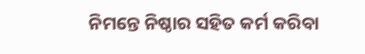ନିମନ୍ତେ ନିଷ୍ଠାର ସହିତ କର୍ମ କରିବା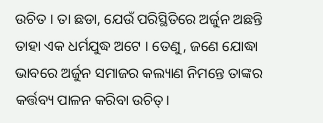ଉଚିତ । ତା ଛଡା, ଯେଉଁ ପରିସ୍ଥିତିରେ ଅର୍ଜୁନ ଅଛନ୍ତି ତାହା ଏକ ଧର୍ମଯୁଦ୍ଧ ଅଟେ । ତେଣୁ, ଜଣେ ଯୋଦ୍ଧା ଭାବରେ ଅର୍ଜୁନ ସମାଜର କଲ୍ୟାଣ ନିମନ୍ତେ ତାଙ୍କର କର୍ତ୍ତବ୍ୟ ପାଳନ କରିବା ଉଚିତ୍।